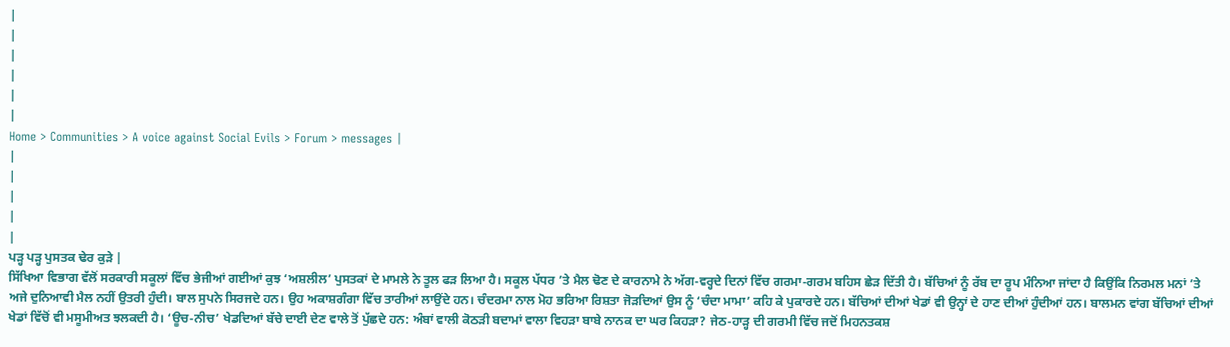|
|
|
|
|
|
Home > Communities > A voice against Social Evils > Forum > messages |
|
|
|
|
|
ਪੜ੍ਹ ਪੜ੍ਹ ਪੁਸਤਕ ਢੇਰ ਕੁੜੇ |
ਸਿੱਖਿਆ ਵਿਭਾਗ ਵੱਲੋਂ ਸਰਕਾਰੀ ਸਕੂਲਾਂ ਵਿੱਚ ਭੇਜੀਆਂ ਗਈਆਂ ਕੁਝ ‘ਅਸ਼ਲੀਲ’ ਪੁਸਤਕਾਂ ਦੇ ਮਾਮਲੇ ਨੇ ਤੂਲ ਫੜ ਲਿਆ ਹੈ। ਸਕੂਲ ਪੱਧਰ ’ਤੇ ਮੈਲ ਢੋਣ ਦੇ ਕਾਰਨਾਮੇ ਨੇ ਅੱਗ-ਵਰ੍ਹਦੇ ਦਿਨਾਂ ਵਿੱਚ ਗਰਮਾ-ਗਰਮ ਬਹਿਸ ਛੇੜ ਦਿੱਤੀ ਹੈ। ਬੱਚਿਆਂ ਨੂੰ ਰੱਬ ਦਾ ਰੂਪ ਮੰਨਿਆ ਜਾਂਦਾ ਹੈ ਕਿਉਂਕਿ ਨਿਰਮਲ ਮਨਾਂ ’ਤੇ ਅਜੇ ਦੁਨਿਆਵੀ ਮੈਲ ਨਹੀਂ ਉਤਰੀ ਹੁੰਦੀ। ਬਾਲ ਸੁਪਨੇ ਸਿਰਜਦੇ ਹਨ। ਉਹ ਅਕਾਸ਼ਗੰਗਾ ਵਿੱਚ ਤਾਰੀਆਂ ਲਾਉਂਦੇ ਹਨ। ਚੰਦਰਮਾ ਨਾਲ ਮੋਹ ਭਰਿਆ ਰਿਸ਼ਤਾ ਜੋੜਦਿਆਂ ਉਸ ਨੂੰ ‘ਚੰਦਾ ਮਾਮਾ’ ਕਹਿ ਕੇ ਪੁਕਾਰਦੇ ਹਨ। ਬੱਚਿਆਂ ਦੀਆਂ ਖੇਡਾਂ ਵੀ ਉਨ੍ਹਾਂ ਦੇ ਹਾਣ ਦੀਆਂ ਹੁੰਦੀਆਂ ਹਨ। ਬਾਲਮਨ ਵਾਂਗ ਬੱਚਿਆਂ ਦੀਆਂ ਖੇਡਾਂ ਵਿੱਚੋਂ ਵੀ ਮਸੂਮੀਅਤ ਝਲਕਦੀ ਹੈ। ‘ਊਚ-ਨੀਚ’ ਖੇਡਦਿਆਂ ਬੱਚੇ ਦਾਈ ਦੇਣ ਵਾਲੇ ਤੋਂ ਪੁੱਛਦੇ ਹਨ: ਅੰਬਾਂ ਵਾਲੀ ਕੋਠੜੀ ਬਦਾਮਾਂ ਵਾਲਾ ਵਿਹੜਾ ਬਾਬੇ ਨਾਨਕ ਦਾ ਘਰ ਕਿਹੜਾ? ਜੇਠ-ਹਾੜ੍ਹ ਦੀ ਗਰਮੀ ਵਿੱਚ ਜਦੋਂ ਮਿਹਨਤਕਸ਼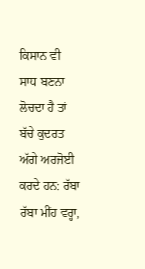ਕਿਸਾਨ ਵੀ ਸਾਧ ਬਣਨਾ ਲੋਚਦਾ ਹੈ ਤਾਂ ਬੱਚੇ ਕੁਦਰਤ ਅੱਗੇ ਅਰਜੋਈ ਕਰਦੇ ਹਨ: ਰੱਬਾ ਰੱਬਾ ਮੀਂਹ ਵਰ੍ਹਾ,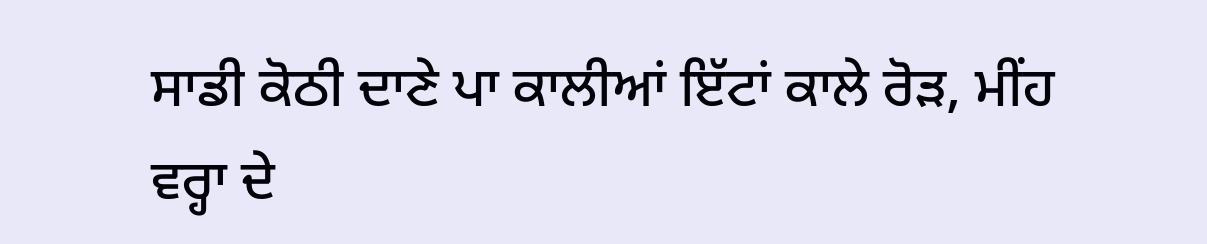ਸਾਡੀ ਕੋਠੀ ਦਾਣੇ ਪਾ ਕਾਲੀਆਂ ਇੱਟਾਂ ਕਾਲੇ ਰੋੜ, ਮੀਂਹ ਵਰ੍ਹਾ ਦੇ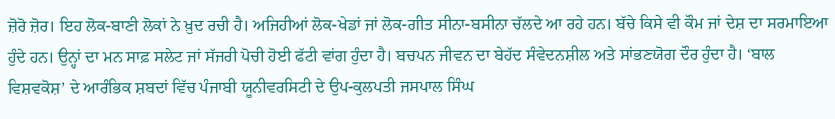ਜ਼ੋਰੋ ਜ਼ੋਰ। ਇਹ ਲੋਕ-ਬਾਣੀ ਲੋਕਾਂ ਨੇ ਖ਼ੁਦ ਰਚੀ ਹੈ। ਅਜਿਹੀਆਂ ਲੋਕ-ਖੇਡਾਂ ਜਾਂ ਲੋਕ-ਗੀਤ ਸੀਨਾ-ਬਸੀਨਾ ਚੱਲਦੇ ਆ ਰਹੇ ਹਨ। ਬੱਚੇ ਕਿਸੇ ਵੀ ਕੌਮ ਜਾਂ ਦੇਸ਼ ਦਾ ਸਰਮਾਇਆ ਹੁੰਦੇ ਹਨ। ਉਨ੍ਹਾਂ ਦਾ ਮਨ ਸਾਫ਼ ਸਲੇਟ ਜਾਂ ਸੱਜਰੀ ਪੋਚੀ ਹੋਈ ਫੱਟੀ ਵਾਂਗ ਹੁੰਦਾ ਹੈ। ਬਚਪਨ ਜੀਵਨ ਦਾ ਬੇਹੱਦ ਸੰਵੇਦਨਸ਼ੀਲ ਅਤੇ ਸਾਂਭਣਯੋਗ ਦੌਰ ਹੁੰਦਾ ਹੈ। ‘ਬਾਲ ਵਿਸ਼ਵਕੋਸ਼’ ਦੇ ਆਰੰਭਿਕ ਸ਼ਬਦਾਂ ਵਿੱਚ ਪੰਜਾਬੀ ਯੂਨੀਵਰਸਿਟੀ ਦੇ ਉਪ-ਕੁਲਪਤੀ ਜਸਪਾਲ ਸਿੰਘ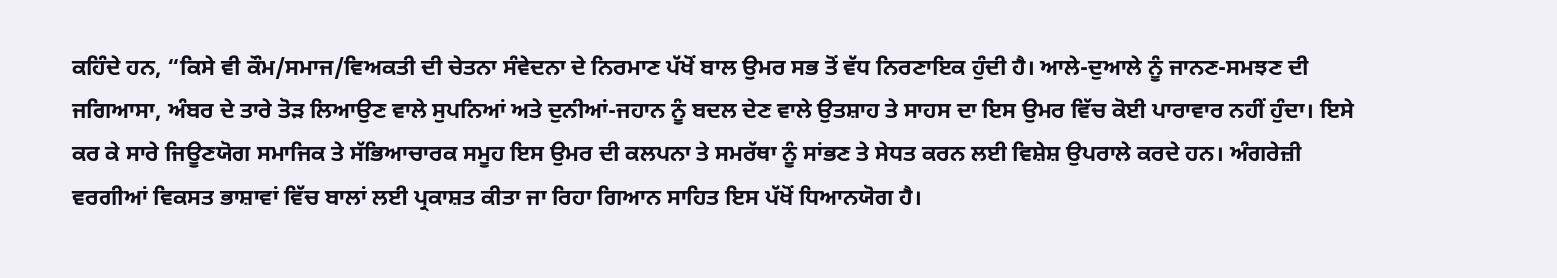ਕਹਿੰਦੇ ਹਨ, “ਕਿਸੇ ਵੀ ਕੌਮ/ਸਮਾਜ/ਵਿਅਕਤੀ ਦੀ ਚੇਤਨਾ ਸੰਵੇਦਨਾ ਦੇ ਨਿਰਮਾਣ ਪੱਖੋਂ ਬਾਲ ਉਮਰ ਸਭ ਤੋਂ ਵੱਧ ਨਿਰਣਾਇਕ ਹੁੰਦੀ ਹੈ। ਆਲੇ-ਦੁਆਲੇ ਨੂੰ ਜਾਨਣ-ਸਮਝਣ ਦੀ ਜਗਿਆਸਾ, ਅੰਬਰ ਦੇ ਤਾਰੇ ਤੋੜ ਲਿਆਉਣ ਵਾਲੇ ਸੁਪਨਿਆਂ ਅਤੇ ਦੁਨੀਆਂ-ਜਹਾਨ ਨੂੰ ਬਦਲ ਦੇਣ ਵਾਲੇ ਉਤਸ਼ਾਹ ਤੇ ਸਾਹਸ ਦਾ ਇਸ ਉਮਰ ਵਿੱਚ ਕੋਈ ਪਾਰਾਵਾਰ ਨਹੀਂ ਹੁੰਦਾ। ਇਸੇ ਕਰ ਕੇ ਸਾਰੇ ਜਿਊਣਯੋਗ ਸਮਾਜਿਕ ਤੇ ਸੱਭਿਆਚਾਰਕ ਸਮੂਹ ਇਸ ਉਮਰ ਦੀ ਕਲਪਨਾ ਤੇ ਸਮਰੱਥਾ ਨੂੰ ਸਾਂਭਣ ਤੇ ਸੇਧਤ ਕਰਨ ਲਈ ਵਿਸ਼ੇਸ਼ ਉਪਰਾਲੇ ਕਰਦੇ ਹਨ। ਅੰਗਰੇਜ਼ੀ ਵਰਗੀਆਂ ਵਿਕਸਤ ਭਾਸ਼ਾਵਾਂ ਵਿੱਚ ਬਾਲਾਂ ਲਈ ਪ੍ਰਕਾਸ਼ਤ ਕੀਤਾ ਜਾ ਰਿਹਾ ਗਿਆਨ ਸਾਹਿਤ ਇਸ ਪੱਖੋਂ ਧਿਆਨਯੋਗ ਹੈ।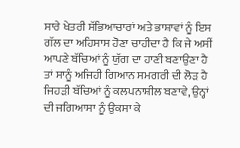ਸਾਰੇ ਖੇਤਰੀ ਸੱਭਿਆਚਾਰਾਂ ਅਤੇ ਭਾਸ਼ਾਵਾਂ ਨੂੰ ਇਸ ਗੱਲ ਦਾ ਅਹਿਸਾਸ ਹੋਣਾ ਚਾਹੀਦਾ ਹੈ ਕਿ ਜੇ ਅਸੀਂ ਆਪਣੇ ਬੱਚਿਆਂ ਨੂੰ ਯੁੱਗ ਦਾ ਹਾਣੀ ਬਣਾਉਣਾ ਹੈ ਤਾਂ ਸਾਨੂੰ ਅਜਿਹੀ ਗਿਆਨ ਸਮਗਰੀ ਦੀ ਲੋੜ ਹੈ ਜਿਹੜੀ ਬੱਚਿਆਂ ਨੂੰ ਕਲਪਨਾਸ਼ੀਲ ਬਣਾਵੇ, ਉਨ੍ਹਾਂ ਦੀ ਜਗਿਆਸਾ ਨੂੰ ਉਕਸਾ ਕੇ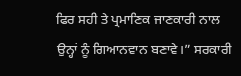ਫਿਰ ਸਹੀ ਤੇ ਪ੍ਰਮਾਣਿਕ ਜਾਣਕਾਰੀ ਨਾਲ ਉਨ੍ਹਾਂ ਨੂੰ ਗਿਆਨਵਾਨ ਬਣਾਵੇ।” ਸਰਕਾਰੀ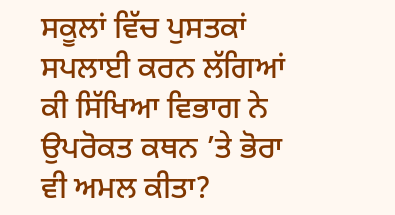ਸਕੂਲਾਂ ਵਿੱਚ ਪੁਸਤਕਾਂ ਸਪਲਾਈ ਕਰਨ ਲੱਗਿਆਂ ਕੀ ਸਿੱਖਿਆ ਵਿਭਾਗ ਨੇ ਉਪਰੋਕਤ ਕਥਨ ’ਤੇ ਭੋਰਾ ਵੀ ਅਮਲ ਕੀਤਾ?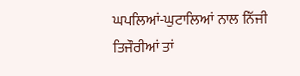ਘਪਲਿਆਂ-ਘੁਟਾਲਿਆਂ ਨਾਲ ਨਿੱਜੀ ਤਿਜੌਰੀਆਂ ਤਾਂ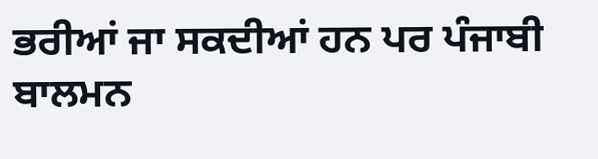ਭਰੀਆਂ ਜਾ ਸਕਦੀਆਂ ਹਨ ਪਰ ਪੰਜਾਬੀ ਬਾਲਮਨ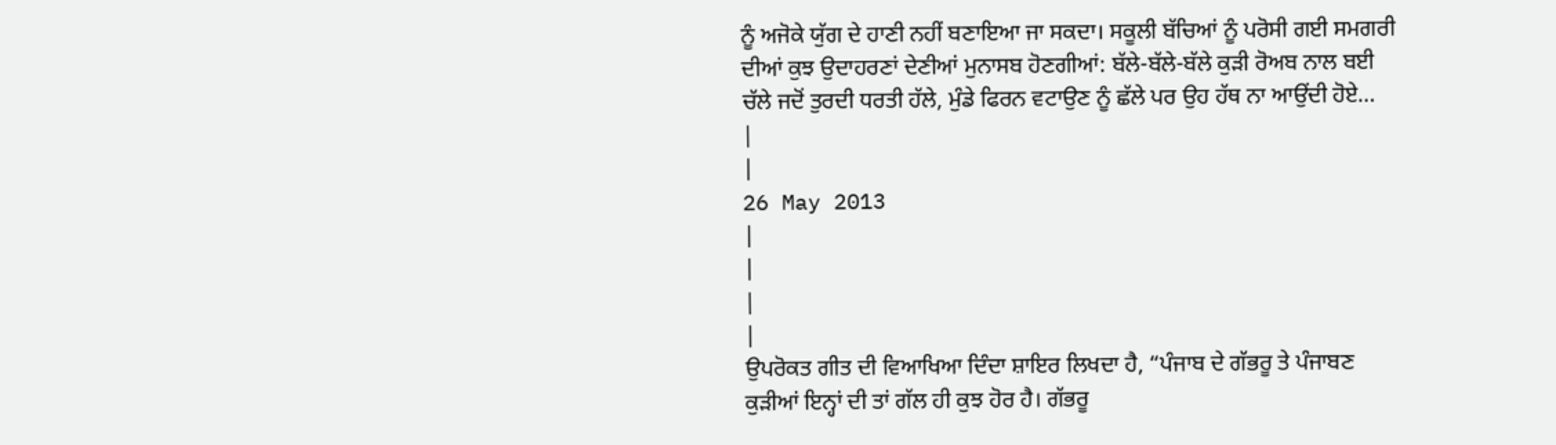ਨੂੰ ਅਜੋਕੇ ਯੁੱਗ ਦੇ ਹਾਣੀ ਨਹੀਂ ਬਣਾਇਆ ਜਾ ਸਕਦਾ। ਸਕੂਲੀ ਬੱਚਿਆਂ ਨੂੰ ਪਰੋਸੀ ਗਈ ਸਮਗਰੀ ਦੀਆਂ ਕੁਝ ਉਦਾਹਰਣਾਂ ਦੇਣੀਆਂ ਮੁਨਾਸਬ ਹੋਣਗੀਆਂ: ਬੱਲੇ-ਬੱਲੇ-ਬੱਲੇ ਕੁੜੀ ਰੋਅਬ ਨਾਲ ਬਈ ਚੱਲੇ ਜਦੋਂ ਤੁਰਦੀ ਧਰਤੀ ਹੱਲੇ, ਮੁੰਡੇ ਫਿਰਨ ਵਟਾਉਣ ਨੂੰ ਛੱਲੇ ਪਰ ਉਹ ਹੱਥ ਨਾ ਆਉਂਦੀ ਹੋਏ…
|
|
26 May 2013
|
|
|
|
ਉਪਰੋਕਤ ਗੀਤ ਦੀ ਵਿਆਖਿਆ ਦਿੰਦਾ ਸ਼ਾਇਰ ਲਿਖਦਾ ਹੈ, “ਪੰਜਾਬ ਦੇ ਗੱਭਰੂ ਤੇ ਪੰਜਾਬਣ ਕੁੜੀਆਂ ਇਨ੍ਹਾਂ ਦੀ ਤਾਂ ਗੱਲ ਹੀ ਕੁਝ ਹੋਰ ਹੈ। ਗੱਭਰੂ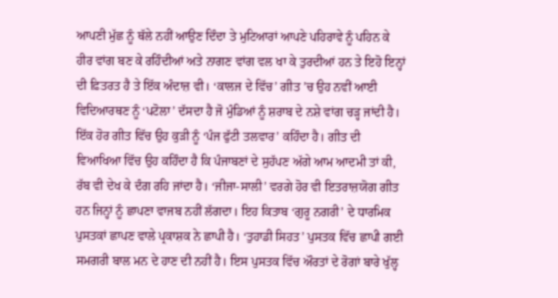ਆਪਣੀ ਮੁੱਛ ਨੂੰ ਥੱਲੇ ਨਹੀਂ ਆਉਣ ਦਿੰਦਾ ਤੇ ਮੁਟਿਆਰਾਂ ਆਪਣੇ ਪਹਿਰਾਵੇ ਨੂੰ ਪਹਿਨ ਕੇ ਹੀਰ ਵਾਂਗ ਬਣ ਕੇ ਰਹਿੰਦੀਆਂ ਅਤੇ ਨਾਗਣ ਵਾਂਗ ਵਲ ਖਾ ਕੇ ਤੁਰਦੀਆਂ ਹਨ ਤੇ ਇਹੋ ਇਨ੍ਹਾਂ ਦੀ ਫ਼ਿਤਰਤ ਹੈ ਤੇ ਇੱਕ ਅੰਦਾਜ਼ ਵੀ। ‘ਕਾਲਜ ਦੇ ਵਿੱਚ’ ਗੀਤ ’ਚ ਉਹ ਨਵੀਂ ਆਈ ਵਿਦਿਆਰਥਣ ਨੂੰ ‘ਪਟੋਲਾ’ ਦੱਸਦਾ ਹੈ ਜੋ ਮੁੰਡਿਆਂ ਨੂੰ ਸ਼ਰਾਬ ਦੇ ਨਸ਼ੇ ਵਾਂਗ ਚੜ੍ਹ ਜਾਂਦੀ ਹੈ। ਇੱਕ ਹੋਰ ਗੀਤ ਵਿੱਚ ਉਹ ਕੁੜੀ ਨੂੰ ‘ਪੰਜ ਫੁੱਟੀ ਤਲਵਾਰ’ ਕਹਿੰਦਾ ਹੈ। ਗੀਤ ਦੀ ਵਿਆਖਿਆ ਵਿੱਚ ਉਹ ਕਹਿੰਦਾ ਹੈ ਕਿ ਪੰਜਾਬਣਾਂ ਦੇ ਸੁਹੱਪਣ ਅੱਗੇ ਆਮ ਆਦਮੀ ਤਾਂ ਕੀ, ਰੱਬ ਵੀ ਦੇਖ ਕੇ ਦੰਗ ਰਹਿ ਜਾਂਦਾ ਹੈ। ‘ਜੀਜਾ-ਸਾਲੀ’ ਵਰਗੇ ਹੋਰ ਵੀ ਇਤਰਾਜ਼ਯੋਗ ਗੀਤ ਹਨ ਜਿਨ੍ਹਾਂ ਨੂੰ ਛਾਪਣਾ ਵਾਜਬ ਨਹੀਂ ਲੱਗਦਾ। ਇਹ ਕਿਤਾਬ ‘ਗੁਰੂ ਨਗਰੀ’ ਦੇ ਧਾਰਮਿਕ ਪੁਸਤਕਾਂ ਛਾਪਣ ਵਾਲੇ ਪ੍ਰਕਾਸ਼ਕ ਨੇ ਛਾਪੀ ਹੈ। ‘ਤੁਹਾਡੀ ਸਿਹਤ’ ਪੁਸਤਕ ਵਿੱਚ ਛਾਪੀ ਗਈ ਸਮਗਰੀ ਬਾਲ ਮਨ ਦੇ ਹਾਣ ਦੀ ਨਹੀਂ ਹੈ। ਇਸ ਪੁਸਤਕ ਵਿੱਚ ਔਰਤਾਂ ਦੇ ਰੋਗਾਂ ਬਾਰੇ ਖੁੱਲ੍ਹ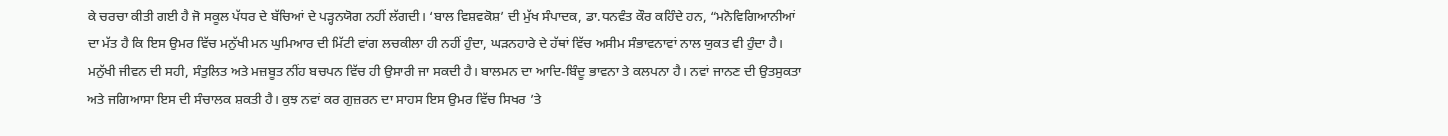ਕੇ ਚਰਚਾ ਕੀਤੀ ਗਈ ਹੈ ਜੋ ਸਕੂਲ ਪੱਧਰ ਦੇ ਬੱਚਿਆਂ ਦੇ ਪੜ੍ਹਨਯੋਗ ਨਹੀਂ ਲੱਗਦੀ। ‘ਬਾਲ ਵਿਸ਼ਵਕੋਸ਼’ ਦੀ ਮੁੱਖ ਸੰਪਾਦਕ, ਡਾ.ਧਨਵੰਤ ਕੌਰ ਕਹਿੰਦੇ ਹਨ, “ਮਨੋਵਿਗਿਆਨੀਆਂ ਦਾ ਮੱਤ ਹੈ ਕਿ ਇਸ ਉਮਰ ਵਿੱਚ ਮਨੁੱਖੀ ਮਨ ਘੁਮਿਆਰ ਦੀ ਮਿੱਟੀ ਵਾਂਗ ਲਚਕੀਲਾ ਹੀ ਨਹੀਂ ਹੁੰਦਾ, ਘੜਨਹਾਰੇ ਦੇ ਹੱਥਾਂ ਵਿੱਚ ਅਸੀਮ ਸੰਭਾਵਨਾਵਾਂ ਨਾਲ ਯੁਕਤ ਵੀ ਹੁੰਦਾ ਹੈ। ਮਨੁੱਖੀ ਜੀਵਨ ਦੀ ਸਹੀ, ਸੰਤੁਲਿਤ ਅਤੇ ਮਜ਼ਬੂਤ ਨੀਂਹ ਬਚਪਨ ਵਿੱਚ ਹੀ ਉਸਾਰੀ ਜਾ ਸਕਦੀ ਹੈ। ਬਾਲਮਨ ਦਾ ਆਦਿ-ਬਿੰਦੂ ਭਾਵਨਾ ਤੇ ਕਲਪਨਾ ਹੈ। ਨਵਾਂ ਜਾਨਣ ਦੀ ਉਤਸੁਕਤਾ ਅਤੇ ਜਗਿਆਸਾ ਇਸ ਦੀ ਸੰਚਾਲਕ ਸ਼ਕਤੀ ਹੈ। ਕੁਝ ਨਵਾਂ ਕਰ ਗੁਜ਼ਰਨ ਦਾ ਸਾਹਸ ਇਸ ਉਮਰ ਵਿੱਚ ਸਿਖਰ ’ਤੇ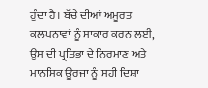ਹੁੰਦਾ ਹੈ। ਬੱਚੇ ਦੀਆਂ ਅਮੂਰਤ ਕਲਪਨਾਵਾਂ ਨੂੰ ਸਾਕਾਰ ਕਰਨ ਲਈ, ਉਸ ਦੀ ਪ੍ਰਤਿਭਾ ਦੇ ਨਿਰਮਾਣ ਅਤੇ ਮਾਨਸਿਕ ਊਰਜਾ ਨੂੰ ਸਹੀ ਦਿਸ਼ਾ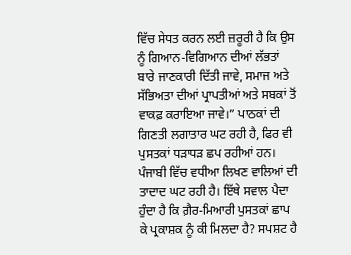ਵਿੱਚ ਸੇਧਤ ਕਰਨ ਲਈ ਜ਼ਰੂਰੀ ਹੈ ਕਿ ਉਸ ਨੂੰ ਗਿਆਨ-ਵਿਗਿਆਨ ਦੀਆਂ ਲੱਭਤਾਂ ਬਾਰੇ ਜਾਣਕਾਰੀ ਦਿੱਤੀ ਜਾਵੇ, ਸਮਾਜ ਅਤੇ ਸੱਭਿਅਤਾ ਦੀਆਂ ਪ੍ਰਾਪਤੀਆਂ ਅਤੇ ਸਬਕਾਂ ਤੋਂ ਵਾਕਫ਼ ਕਰਾਇਆ ਜਾਵੇ।” ਪਾਠਕਾਂ ਦੀ ਗਿਣਤੀ ਲਗਾਤਾਰ ਘਟ ਰਹੀ ਹੈ, ਫਿਰ ਵੀ ਪੁਸਤਕਾਂ ਧੜਾਧੜ ਛਪ ਰਹੀਆਂ ਹਨ। ਪੰਜਾਬੀ ਵਿੱਚ ਵਧੀਆ ਲਿਖਣ ਵਾਲਿਆਂ ਦੀ ਤਾਦਾਦ ਘਟ ਰਹੀ ਹੈ। ਇੱਥੇ ਸਵਾਲ ਪੈਦਾ ਹੁੰਦਾ ਹੈ ਕਿ ਗ਼ੈਰ-ਮਿਆਰੀ ਪੁਸਤਕਾਂ ਛਾਪ ਕੇ ਪ੍ਰਕਾਸ਼ਕ ਨੂੰ ਕੀ ਮਿਲਦਾ ਹੈ? ਸਪਸ਼ਟ ਹੈ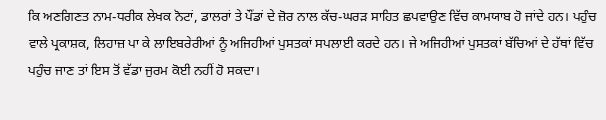ਕਿ ਅਣਗਿਣਤ ਨਾਮ-ਧਰੀਕ ਲੇਖਕ ਨੋਟਾਂ, ਡਾਲਰਾਂ ਤੇ ਪੌਂਡਾਂ ਦੇ ਜ਼ੋਰ ਨਾਲ ਕੱਚ-ਘਰੜ ਸਾਹਿਤ ਛਪਵਾਉਣ ਵਿੱਚ ਕਾਮਯਾਬ ਹੋ ਜਾਂਦੇ ਹਨ। ਪਹੁੰਚ ਵਾਲੇ ਪ੍ਰਕਾਸ਼ਕ, ਲਿਹਾਜ਼ ਪਾ ਕੇ ਲਾਇਬਰੇਰੀਆਂ ਨੂੰ ਅਜਿਹੀਆਂ ਪੁਸਤਕਾਂ ਸਪਲਾਈ ਕਰਦੇ ਹਨ। ਜੇ ਅਜਿਹੀਆਂ ਪੁਸਤਕਾਂ ਬੱਚਿਆਂ ਦੇ ਹੱਥਾਂ ਵਿੱਚ ਪਹੁੰਚ ਜਾਣ ਤਾਂ ਇਸ ਤੋਂ ਵੱਡਾ ਜੁਰਮ ਕੋਈ ਨਹੀਂ ਹੋ ਸਕਦਾ।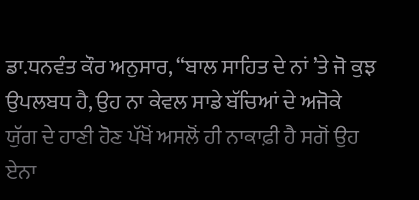ਡਾ.ਧਨਵੰਤ ਕੌਰ ਅਨੁਸਾਰ, “ਬਾਲ ਸਾਹਿਤ ਦੇ ਨਾਂ ’ਤੇ ਜੋ ਕੁਝ ਉਪਲਬਧ ਹੈ, ਉਹ ਨਾ ਕੇਵਲ ਸਾਡੇ ਬੱਚਿਆਂ ਦੇ ਅਜੋਕੇ ਯੁੱਗ ਦੇ ਹਾਣੀ ਹੋਣ ਪੱਖੋਂ ਅਸਲੋਂ ਹੀ ਨਾਕਾਫ਼ੀ ਹੈ ਸਗੋਂ ਉਹ ਏਨਾ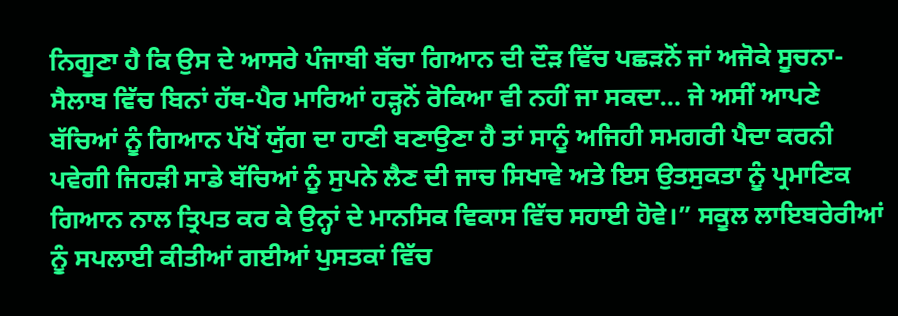ਨਿਗੂਣਾ ਹੈ ਕਿ ਉਸ ਦੇ ਆਸਰੇ ਪੰਜਾਬੀ ਬੱਚਾ ਗਿਆਨ ਦੀ ਦੌੜ ਵਿੱਚ ਪਛੜਨੋਂ ਜਾਂ ਅਜੋਕੇ ਸੂਚਨਾ-ਸੈਲਾਬ ਵਿੱਚ ਬਿਨਾਂ ਹੱਥ-ਪੈਰ ਮਾਰਿਆਂ ਹੜ੍ਹਨੋਂ ਰੋਕਿਆ ਵੀ ਨਹੀਂ ਜਾ ਸਕਦਾ… ਜੇ ਅਸੀਂ ਆਪਣੇ ਬੱਚਿਆਂ ਨੂੰ ਗਿਆਨ ਪੱਖੋਂ ਯੁੱਗ ਦਾ ਹਾਣੀ ਬਣਾਉਣਾ ਹੈ ਤਾਂ ਸਾਨੂੰ ਅਜਿਹੀ ਸਮਗਰੀ ਪੈਦਾ ਕਰਨੀ ਪਵੇਗੀ ਜਿਹੜੀ ਸਾਡੇ ਬੱਚਿਆਂ ਨੂੰ ਸੁਪਨੇ ਲੈਣ ਦੀ ਜਾਚ ਸਿਖਾਵੇ ਅਤੇ ਇਸ ਉਤਸੁਕਤਾ ਨੂੰ ਪ੍ਰਮਾਣਿਕ ਗਿਆਨ ਨਾਲ ਤ੍ਰਿਪਤ ਕਰ ਕੇ ਉਨ੍ਹਾਂ ਦੇ ਮਾਨਸਿਕ ਵਿਕਾਸ ਵਿੱਚ ਸਹਾਈ ਹੋਵੇ।” ਸਕੂਲ ਲਾਇਬਰੇਰੀਆਂ ਨੂੰ ਸਪਲਾਈ ਕੀਤੀਆਂ ਗਈਆਂ ਪੁਸਤਕਾਂ ਵਿੱਚ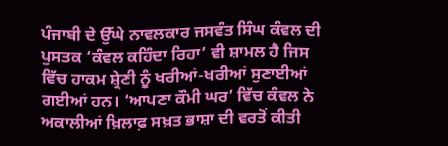ਪੰਜਾਬੀ ਦੇ ਉੱਘੇ ਨਾਵਲਕਾਰ ਜਸਵੰਤ ਸਿੰਘ ਕੰਵਲ ਦੀ ਪੁਸਤਕ ‘ਕੰਵਲ ਕਹਿੰਦਾ ਰਿਹਾ’ ਵੀ ਸ਼ਾਮਲ ਹੈ ਜਿਸ ਵਿੱਚ ਹਾਕਮ ਸ਼੍ਰੇਣੀ ਨੂੰ ਖਰੀਆਂ-ਖਰੀਆਂ ਸੁਣਾਈਆਂ ਗਈਆਂ ਹਨ। ‘ਆਪਣਾ ਕੌਮੀ ਘਰ’ ਵਿੱਚ ਕੰਵਲ ਨੇ ਅਕਾਲੀਆਂ ਖ਼ਿਲਾਫ਼ ਸਖ਼ਤ ਭਾਸ਼ਾ ਦੀ ਵਰਤੋਂ ਕੀਤੀ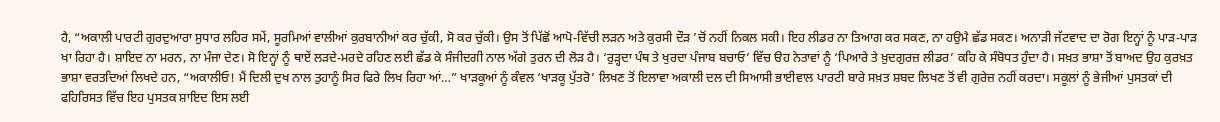ਹੈ, “ਅਕਾਲੀ ਪਾਰਟੀ ਗੁਰਦੁਆਰਾ ਸੁਧਾਰ ਲਹਿਰ ਸਮੇਂ, ਸੂਰਮਿਆਂ ਵਾਲੀਆਂ ਕੁਰਬਾਨੀਆਂ ਕਰ ਚੁੱਕੀ, ਸੋ ਕਰ ਚੁੱਕੀ। ਉਸ ਤੋਂ ਪਿੱਛੋਂ ਆਪੋ-ਵਿੱਚੀ ਲੜਨ ਅਤੇ ਕੁਰਸੀ ਦੌੜ ’ਚੋਂ ਨਹੀਂ ਨਿਕਲ ਸਕੀ। ਇਹ ਲੀਡਰ ਨਾ ਤਿਆਗ ਕਰ ਸਕਣ, ਨਾ ਹਉਮੈ ਛੱਡ ਸਕਣ। ਅਨਾੜੀ ਜੱਟਵਾਦ ਦਾ ਰੋਗ ਇਨ੍ਹਾਂ ਨੂੰ ਪਾੜ-ਪਾੜ ਖਾ ਰਿਹਾ ਹੈ। ਸ਼ਾਇਦ ਨਾ ਮਰਨ, ਨਾ ਮੰਜਾ ਦੇਣ। ਸੋ ਇਨ੍ਹਾਂ ਨੂੰ ਥਾਏਂ ਲੜਦੇ-ਮਰਦੇ ਰਹਿਣ ਲਈ ਛੱਡ ਕੇ ਸੰਜੀਦਗੀ ਨਾਲ ਅੱਗੇ ਤੁਰਨ ਦੀ ਲੋੜ ਹੈ। ‘ਰੁੜ੍ਹਦਾ ਪੰਥ ਤੇ ਖੁਰਦਾ ਪੰਜਾਬ ਬਚਾਓ’ ਵਿੱਚ ੳਹ ਨੇਤਾਵਾਂ ਨੂੰ ‘ਪਿਆਰੇ ਤੇ ਖ਼ੁਦਗੁਰਜ਼ ਲੀਡਰ’ ਕਹਿ ਕੇ ਸੰਬੋਧਤ ਹੁੰਦਾ ਹੈ। ਸਖ਼ਤ ਭਾਸ਼ਾ ਤੋਂ ਬਾਅਦ ਉਹ ਕੁਰਖ਼ਤ ਭਾਸ਼ਾ ਵਰਤਦਿਆਂ ਲਿਖਦੇ ਹਨ, “ਅਕਾਲੀਓ! ਮੈਂ ਦਿਲੀ ਦੁਖ ਨਾਲ ਤੁਹਾਨੂੰ ਸਿਰ ਫਿਰੇ ਲਿਖ ਰਿਹਾ ਆਂ…” ਖਾੜਕੂਆਂ ਨੂੰ ਕੰਵਲ ‘ਖਾੜਕੂ ਪੁੱਤਰੋ’ ਲਿਖਣ ਤੋਂ ਇਲਾਵਾ ਅਕਾਲੀ ਦਲ ਦੀ ਸਿਆਸੀ ਭਾਈਵਾਲ ਪਾਰਟੀ ਬਾਰੇ ਸਖ਼ਤ ਸ਼ਬਦ ਲਿਖਣ ਤੋਂ ਵੀ ਗੁਰੇਜ਼ ਨਹੀਂ ਕਰਦਾ। ਸਕੂਲਾਂ ਨੂੰ ਭੇਜੀਆਂ ਪੁਸਤਕਾਂ ਦੀ ਫਹਿਰਿਸਤ ਵਿੱਚ ਇਹ ਪੁਸਤਕ ਸ਼ਾਇਦ ਇਸ ਲਈ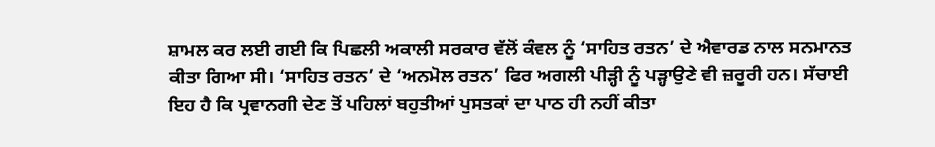ਸ਼ਾਮਲ ਕਰ ਲਈ ਗਈ ਕਿ ਪਿਛਲੀ ਅਕਾਲੀ ਸਰਕਾਰ ਵੱਲੋਂ ਕੰਵਲ ਨੂੰ ‘ਸਾਹਿਤ ਰਤਨ’ ਦੇ ਐਵਾਰਡ ਨਾਲ ਸਨਮਾਨਤ ਕੀਤਾ ਗਿਆ ਸੀ। ‘ਸਾਹਿਤ ਰਤਨ’ ਦੇ ‘ਅਨਮੋਲ ਰਤਨ’ ਫਿਰ ਅਗਲੀ ਪੀੜ੍ਹੀ ਨੂੰ ਪੜ੍ਹਾਉਣੇ ਵੀ ਜ਼ਰੂਰੀ ਹਨ। ਸੱਚਾਈ ਇਹ ਹੈ ਕਿ ਪ੍ਰਵਾਨਗੀ ਦੇਣ ਤੋਂ ਪਹਿਲਾਂ ਬਹੁਤੀਆਂ ਪੁਸਤਕਾਂ ਦਾ ਪਾਠ ਹੀ ਨਹੀਂ ਕੀਤਾ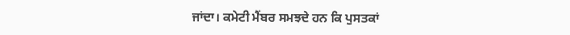ਜਾਂਦਾ। ਕਮੇਟੀ ਮੈਂਬਰ ਸਮਝਦੇ ਹਨ ਕਿ ਪੁਸਤਕਾਂ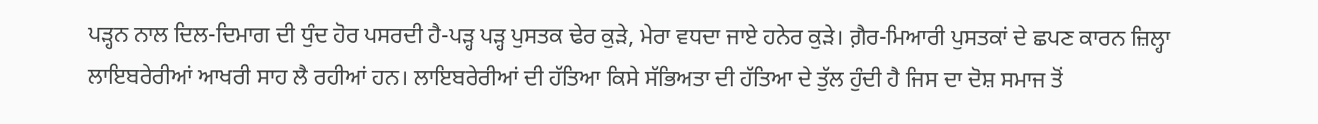ਪੜ੍ਹਨ ਨਾਲ ਦਿਲ-ਦਿਮਾਗ ਦੀ ਧੁੰਦ ਹੋਰ ਪਸਰਦੀ ਹੈ-ਪੜ੍ਹ ਪੜ੍ਹ ਪੁਸਤਕ ਢੇਰ ਕੁੜੇ, ਮੇਰਾ ਵਧਦਾ ਜਾਏ ਹਨੇਰ ਕੁੜੇ। ਗ਼ੈਰ-ਮਿਆਰੀ ਪੁਸਤਕਾਂ ਦੇ ਛਪਣ ਕਾਰਨ ਜ਼ਿਲ੍ਹਾ ਲਾਇਬਰੇਰੀਆਂ ਆਖਰੀ ਸਾਹ ਲੈ ਰਹੀਆਂ ਹਨ। ਲਾਇਬਰੇਰੀਆਂ ਦੀ ਹੱਤਿਆ ਕਿਸੇ ਸੱਭਿਅਤਾ ਦੀ ਹੱਤਿਆ ਦੇ ਤੁੱਲ ਹੁੰਦੀ ਹੈ ਜਿਸ ਦਾ ਦੋਸ਼ ਸਮਾਜ ਤੋਂ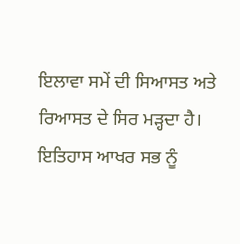ਇਲਾਵਾ ਸਮੇਂ ਦੀ ਸਿਆਸਤ ਅਤੇ ਰਿਆਸਤ ਦੇ ਸਿਰ ਮੜ੍ਹਦਾ ਹੈ। ਇਤਿਹਾਸ ਆਖਰ ਸਭ ਨੂੰ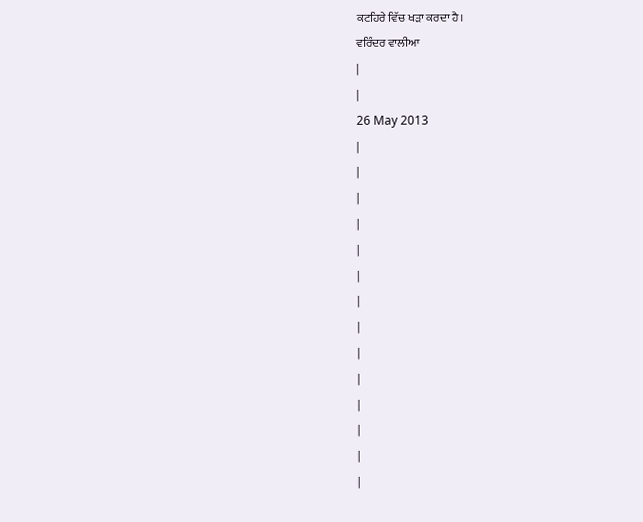ਕਟਹਿਰੇ ਵਿੱਚ ਖੜਾ ਕਰਦਾ ਹੈ।
ਵਰਿੰਦਰ ਵਾਲੀਆ
|
|
26 May 2013
|
|
|
|
|
|
|
|
|
|
|
|
|
|